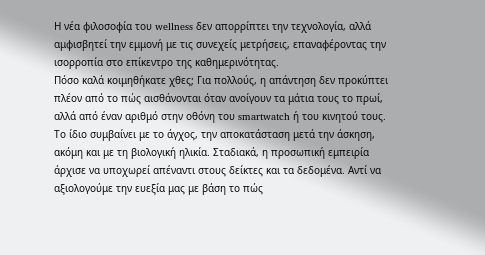Η νέα φιλοσοφία του wellness δεν απορρίπτει την τεχνολογία, αλλά αμφισβητεί την εμμονή με τις συνεχείς μετρήσεις, επαναφέροντας την ισορροπία στο επίκεντρο της καθημερινότητας.
Πόσο καλά κοιμηθήκατε χθες; Για πολλούς, η απάντηση δεν προκύπτει πλέον από το πώς αισθάνονται όταν ανοίγουν τα μάτια τους το πρωί, αλλά από έναν αριθμό στην οθόνη του smartwatch ή του κινητού τους. Το ίδιο συμβαίνει με το άγχος, την αποκατάσταση μετά την άσκηση, ακόμη και με τη βιολογική ηλικία. Σταδιακά, η προσωπική εμπειρία άρχισε να υποχωρεί απέναντι στους δείκτες και τα δεδομένα. Αντί να αξιολογούμε την ευεξία μας με βάση το πώς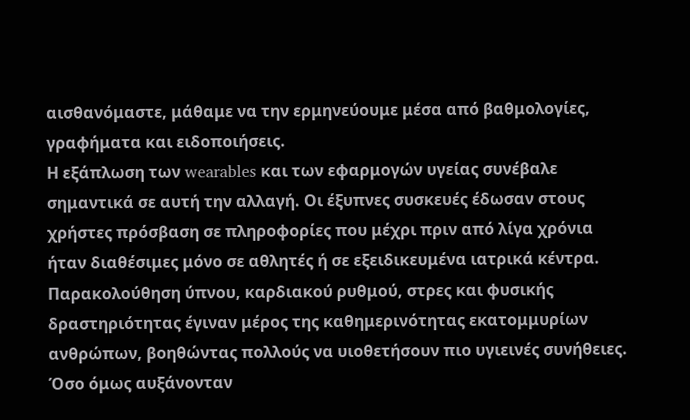αισθανόμαστε, μάθαμε να την ερμηνεύουμε μέσα από βαθμολογίες, γραφήματα και ειδοποιήσεις.
Η εξάπλωση των wearables και των εφαρμογών υγείας συνέβαλε σημαντικά σε αυτή την αλλαγή. Οι έξυπνες συσκευές έδωσαν στους χρήστες πρόσβαση σε πληροφορίες που μέχρι πριν από λίγα χρόνια ήταν διαθέσιμες μόνο σε αθλητές ή σε εξειδικευμένα ιατρικά κέντρα. Παρακολούθηση ύπνου, καρδιακού ρυθμού, στρες και φυσικής δραστηριότητας έγιναν μέρος της καθημερινότητας εκατομμυρίων ανθρώπων, βοηθώντας πολλούς να υιοθετήσουν πιο υγιεινές συνήθειες. Όσο όμως αυξάνονταν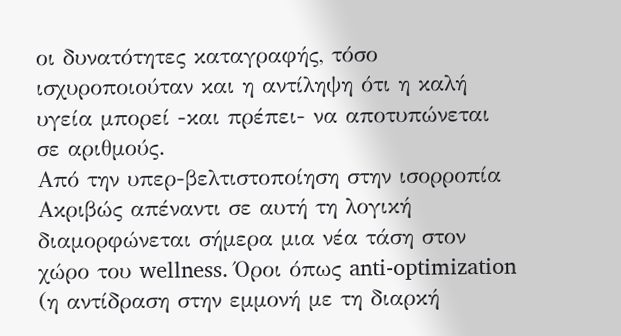οι δυνατότητες καταγραφής, τόσο ισχυροποιούταν και η αντίληψη ότι η καλή υγεία μπορεί -και πρέπει- να αποτυπώνεται σε αριθμούς.
Από την υπερ-βελτιστοποίηση στην ισορροπία
Ακριβώς απέναντι σε αυτή τη λογική διαμορφώνεται σήμερα μια νέα τάση στον χώρο του wellness. Όροι όπως anti-optimization (η αντίδραση στην εμμονή με τη διαρκή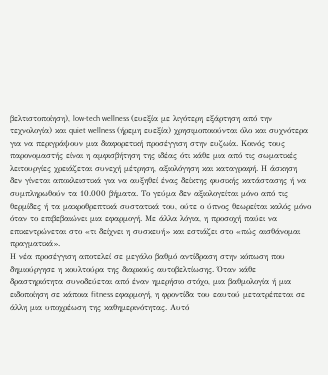βελτιστοποίηση), low-tech wellness (ευεξία με λιγότερη εξάρτηση από την τεχνολογία) και quiet wellness (ήρεμη ευεξία) χρησιμοποιούνται όλο και συχνότερα για να περιγράψουν μια διαφορετική προσέγγιση στην ευζωία. Κοινός τους παρονομαστής είναι η αμφισβήτηση της ιδέας ότι κάθε μια από τις σωματικές λειτουργίες χρειάζεται συνεχή μέτρηση, αξιολόγηση και καταγραφή. Η άσκηση δεν γίνεται αποκλειστικά για να αυξηθεί ένας δείκτης φυσικής κατάστασης ή να συμπληρωθούν τα 10.000 βήματα. Το γεύμα δεν αξιολογείται μόνο από τις θερμίδες ή τα μακροθρεπτικά συστατικά του, ούτε ο ύπνος θεωρείται καλός μόνο όταν το επιβεβαιώνει μια εφαρμογή. Με άλλα λόγια, η προσοχή παύει να επικεντρώνεται στο «τι δείχνει η συσκευή» και εστιάζει στο «πώς αισθάνομαι πραγματικά».
Η νέα προσέγγιση αποτελεί σε μεγάλο βαθμό αντίδραση στην κόπωση που δημιούργησε η κουλτούρα της διαρκούς αυτοβελτίωσης. Όταν κάθε δραστηριότητα συνοδεύεται από έναν ημερήσιο στόχο, μια βαθμολογία ή μια ειδοποίηση σε κάποια fitness εφαρμογή, η φροντίδα του εαυτού μετατρέπεται σε άλλη μια υποχρέωση της καθημερινότητας. Αυτό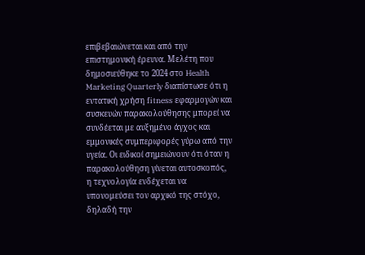επιβεβαιώνεται και από την επιστημονική έρευνα. Μελέτη που δημοσιεύθηκε το 2024 στο Health Marketing Quarterly διαπίστωσε ότι η εντατική χρήση fitness εφαρμογών και συσκευών παρακολούθησης μπορεί να συνδέεται με αυξημένο άγχος και εμμονικές συμπεριφορές γύρω από την υγεία. Οι ειδικοί σημειώνουν ότι όταν η παρακολούθηση γίνεται αυτοσκοπός, η τεχνολογία ενδέχεται να υπονομεύσει τον αρχικό της στόχο, δηλαδή την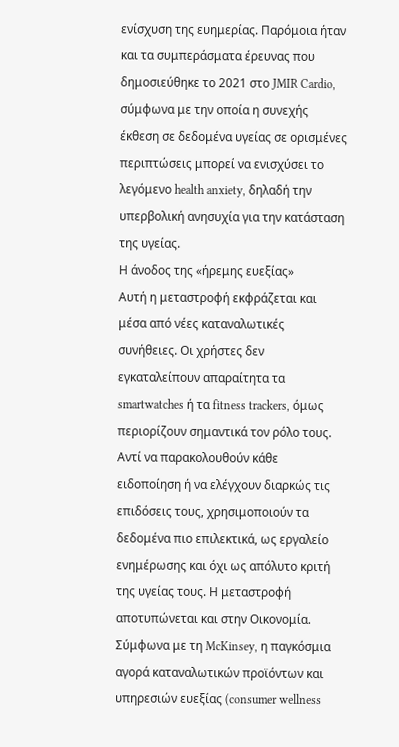ενίσχυση της ευημερίας. Παρόμοια ήταν και τα συμπεράσματα έρευνας που δημοσιεύθηκε το 2021 στο JMIR Cardio, σύμφωνα με την οποία η συνεχής έκθεση σε δεδομένα υγείας σε ορισμένες περιπτώσεις μπορεί να ενισχύσει το λεγόμενο health anxiety, δηλαδή την υπερβολική ανησυχία για την κατάσταση της υγείας.
Η άνοδος της «ήρεμης ευεξίας»
Αυτή η μεταστροφή εκφράζεται και μέσα από νέες καταναλωτικές συνήθειες. Οι χρήστες δεν εγκαταλείπουν απαραίτητα τα smartwatches ή τα fitness trackers, όμως περιορίζουν σημαντικά τον ρόλο τους. Αντί να παρακολουθούν κάθε ειδοποίηση ή να ελέγχουν διαρκώς τις επιδόσεις τους, χρησιμοποιούν τα δεδομένα πιο επιλεκτικά, ως εργαλείο ενημέρωσης και όχι ως απόλυτο κριτή της υγείας τους. Η μεταστροφή αποτυπώνεται και στην Οικονομία. Σύμφωνα με τη McKinsey, η παγκόσμια αγορά καταναλωτικών προϊόντων και υπηρεσιών ευεξίας (consumer wellness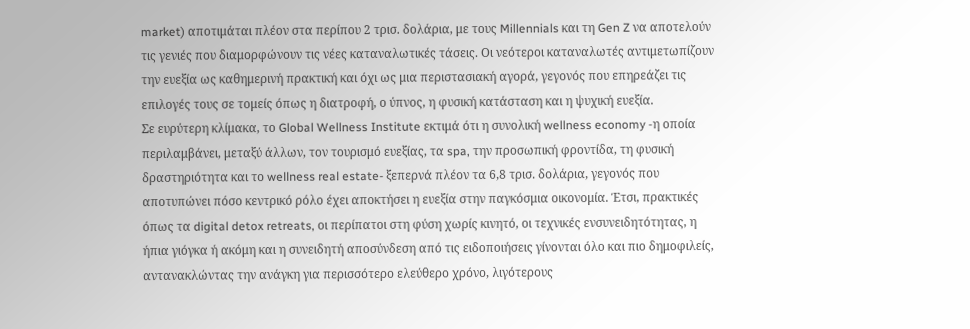market) αποτιμάται πλέον στα περίπου 2 τρισ. δολάρια, με τους Millennials και τη Gen Z να αποτελούν τις γενιές που διαμορφώνουν τις νέες καταναλωτικές τάσεις. Οι νεότεροι καταναλωτές αντιμετωπίζουν την ευεξία ως καθημερινή πρακτική και όχι ως μια περιστασιακή αγορά, γεγονός που επηρεάζει τις επιλογές τους σε τομείς όπως η διατροφή, ο ύπνος, η φυσική κατάσταση και η ψυχική ευεξία.
Σε ευρύτερη κλίμακα, το Global Wellness Institute εκτιμά ότι η συνολική wellness economy -η οποία περιλαμβάνει, μεταξύ άλλων, τον τουρισμό ευεξίας, τα spa, την προσωπική φροντίδα, τη φυσική δραστηριότητα και το wellness real estate- ξεπερνά πλέον τα 6,8 τρισ. δολάρια, γεγονός που αποτυπώνει πόσο κεντρικό ρόλο έχει αποκτήσει η ευεξία στην παγκόσμια οικονομία. Έτσι, πρακτικές όπως τα digital detox retreats, οι περίπατοι στη φύση χωρίς κινητό, οι τεχνικές ενσυνειδητότητας, η ήπια γιόγκα ή ακόμη και η συνειδητή αποσύνδεση από τις ειδοποιήσεις γίνονται όλο και πιο δημοφιλείς, αντανακλώντας την ανάγκη για περισσότερο ελεύθερο χρόνο, λιγότερους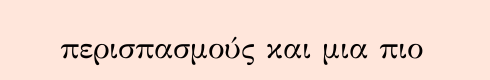περισπασμούς και μια πιο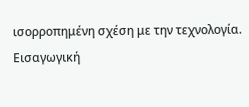ισορροπημένη σχέση με την τεχνολογία.
Εισαγωγική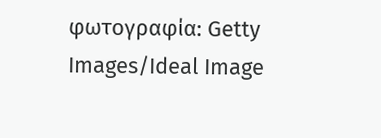φωτογραφία: Getty Images/Ideal Image